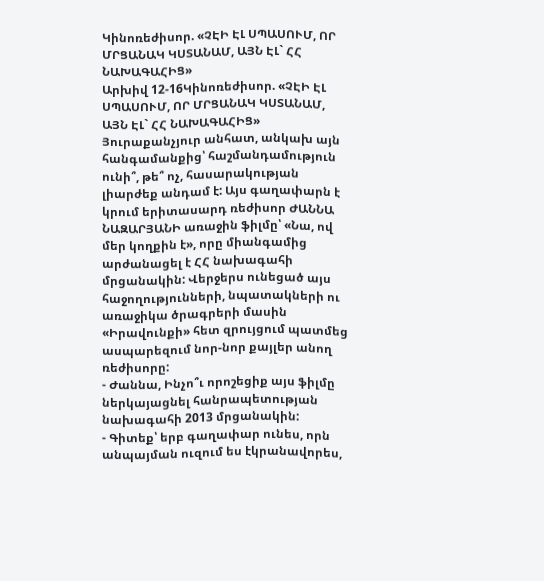Կինոռեժիսոր. «ՉԷԻ ԷԼ ՍՊԱՍՈՒՄ, ՈՐ ՄՐՑԱՆԱԿ ԿՍՏԱՆԱՄ, ԱՅՆ ԷԼ` ՀՀ ՆԱԽԱԳԱՀԻՑ»
Արխիվ 12-16Կինոռեժիսոր. «ՉԷԻ ԷԼ ՍՊԱՍՈՒՄ, ՈՐ ՄՐՑԱՆԱԿ ԿՍՏԱՆԱՄ, ԱՅՆ ԷԼ` ՀՀ ՆԱԽԱԳԱՀԻՑ»
Յուրաքանչյուր անհատ, անկախ այն հանգամանքից՝ հաշմանդամություն ունի՞, թե՞ ոչ, հասարակության լիարժեք անդամ է: Այս գաղափարն է կրում երիտասարդ ռեժիսոր ԺԱՆՆԱ ՆԱԶԱՐՅԱՆԻ առաջին ֆիլմը՝ «Նա, ով մեր կողքին է», որը միանգամից արժանացել է ՀՀ նախագահի մրցանակին: Վերջերս ունեցած այս հաջողությունների, նպատակների ու առաջիկա ծրագրերի մասին «Իրավունքի» հետ զրույցում պատմեց ասպարեզում նոր-նոր քայլեր անող ռեժիսորը:
- Ժաննա, Ինչո՞ւ որոշեցիք այս ֆիլմը ներկայացնել հանրապետության նախագահի 2013 մրցանակին:
- Գիտեք՝ երբ գաղափար ունես, որն անպայման ուզում ես էկրանավորես,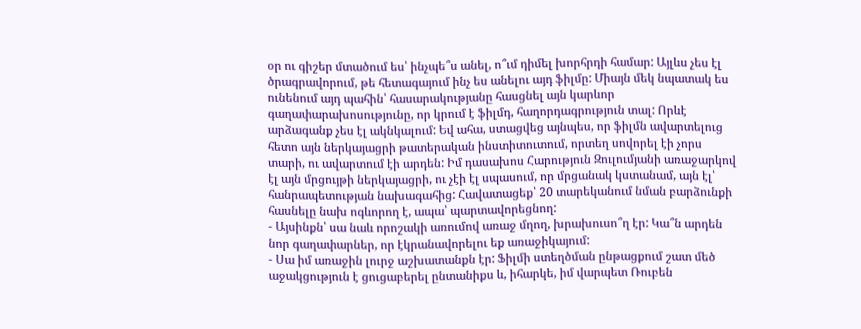օր ու գիշեր մտածում ես՝ ինչպե՞ս անել, ո՞ւմ դիմել խորհրդի համար: Այլևս չես էլ ծրագրավորում, թե հետագայում ինչ ես անելու այդ ֆիլմը: Միայն մեկ նպատակ ես ունենում այդ պահին՝ հասարակությանը հասցնել այն կարևոր գաղափարախոսությունը, որ կրում է ֆիլմդ, հաղորդագրություն տալ: Որևէ արձագանք չես էլ ակնկալում: Եվ ահա, ստացվեց այնպես, որ ֆիլմն ավարտելուց հետո այն ներկայացրի թատերական ինստիտուտում, որտեղ սովորել էի չորս տարի, ու ավարտում էի արդեն: Իմ դասախոս Հարություն Զուլումյանի առաջարկով էլ այն մրցույթի ներկայացրի, ու չէի էլ սպասում, որ մրցանակ կստանամ, այն էլ՝ հանրապետության նախագահից: Հավատացեք՝ 20 տարեկանում նման բարձունքի հասնելը նախ ոգևորող է, ապա՝ պարտավորեցնող:
- Այսինքն՝ սա նաև որոշակի առումով առաջ մղող, խրախուսո՞ղ էր: Կա՞ն արդեն նոր գաղափարներ, որ էկրանավորելու եք առաջիկայում:
- Սա իմ առաջին լուրջ աշխատանքն էր: Ֆիլմի ստեղծման ընթացքում շատ մեծ աջակցություն է ցուցաբերել ընտանիքս և, իհարկե, իմ վարպետ Ռուբեն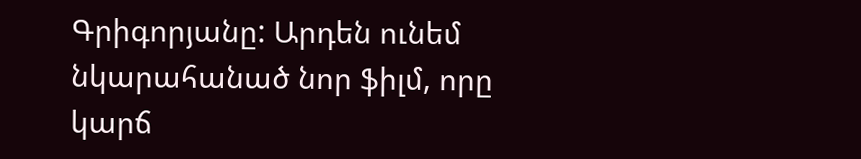Գրիգորյանը: Արդեն ունեմ նկարահանած նոր ֆիլմ, որը
կարճ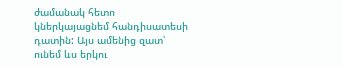ժամանակ հետո կներկայացնեմ հանդիսատեսի դատին: Այս ամենից զատ՝ ունեմ ևս երկու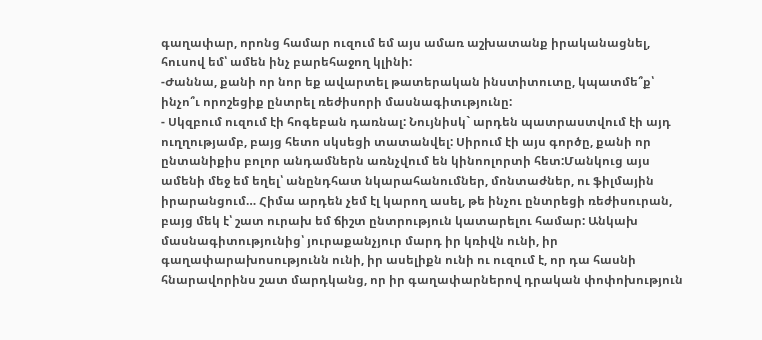գաղափար, որոնց համար ուզում եմ այս ամառ աշխատանք իրականացնել, հուսով եմ՝ ամեն ինչ բարեհաջող կլինի:
-Ժաննա, քանի որ նոր եք ավարտել թատերական ինստիտուտը, կպատմե՞ք՝ ինչո՞ւ որոշեցիք ընտրել ռեժիսորի մասնագիտւթյունը:
- Սկզբում ուզում էի հոգեբան դառնալ: Նույնիսկ` արդեն պատրաստվում էի այդ ուղղությամբ, բայց հետո սկսեցի տատանվել: Սիրում էի այս գործը, քանի որ ընտանիքիս բոլոր անդամներն առնչվում են կինոոլորտի հետ:Մանկուց այս ամենի մեջ եմ եղել՝ անընդհատ նկարահանումներ, մոնտաժներ, ու ֆիլմային իրարանցում… Հիմա արդեն չեմ էլ կարող ասել, թե ինչու ընտրեցի ռեժիսուրան, բայց մեկ է՝ շատ ուրախ եմ ճիշտ ընտրություն կատարելու համար: Անկախ մասնագիտությունից՝ յուրաքանչյուր մարդ իր կռիվն ունի, իր գաղափարախոսությունն ունի, իր ասելիքն ունի ու ուզում է, որ դա հասնի հնարավորինս շատ մարդկանց, որ իր գաղափարներով դրական փոփոխություն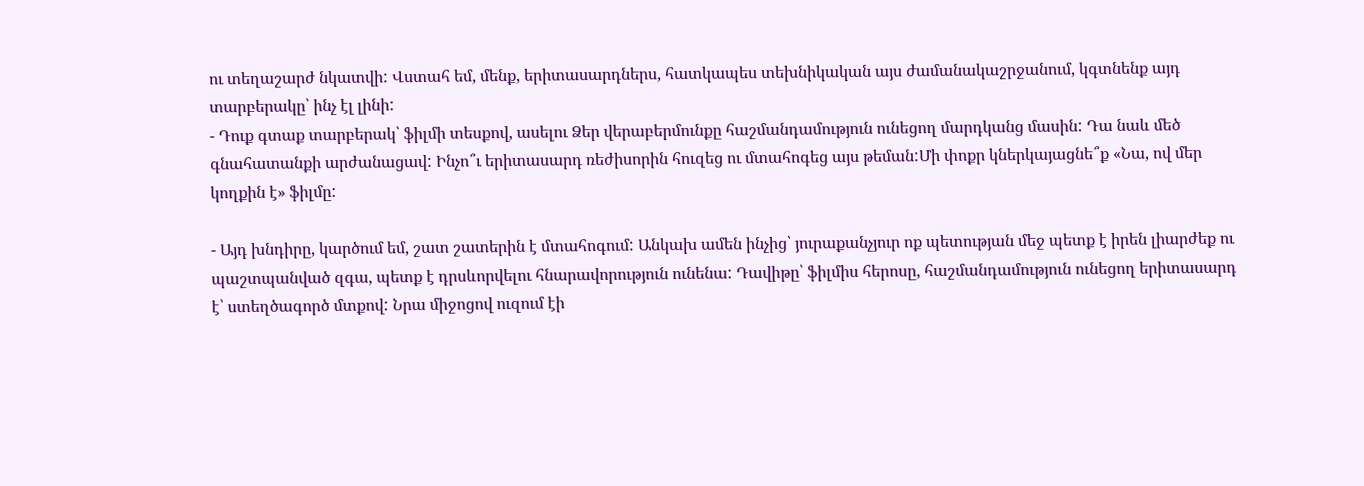ու տեղաշարժ նկատվի: Վստահ եմ, մենք, երիտասարդներս, հատկապես տեխնիկական այս ժամանակաշրջանում, կգտնենք այդ տարբերակը՝ ինչ էլ լինի:
- Դուք գտաք տարբերակ՝ ֆիլմի տեսքով, ասելու Ձեր վերաբերմունքը հաշմանդամություն ունեցող մարդկանց մասին: Դա նաև մեծ գնահատանքի արժանացավ: Ինչո՞ւ երիտասարդ ռեժիսորին հուզեց ու մտահոգեց այս թեման:Մի փոքր կներկայացնե՞ք «Նա, ով մեր կողքին է» ֆիլմը:

- Այդ խնդիրը, կարծում եմ, շատ շատերին է մտահոգում: Անկախ ամեն ինչից՝ յուրաքանչյուր ոք պետության մեջ պետք է իրեն լիարժեք ու պաշտպանված զգա, պետք է դրսևորվելու հնարավորություն ունենա: Դավիթը՝ ֆիլմիս հերոսը, հաշմանդամություն ունեցող երիտասարդ է՝ ստեղծագործ մտքով: Նրա միջոցով ուզում էի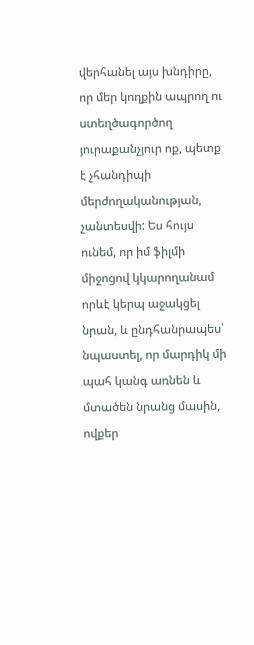վերհանել այս խնդիրը, որ մեր կողքին ապրող ու ստեղծագործող յուրաքանչյուր ոք, պետք է չհանդիպի մերժողականության, չանտեսվի: Ես հույս ունեմ, որ իմ ֆիլմի միջոցով կկարողանամ որևէ կերպ աջակցել նրան, և ընդհանրապես՝ նպաստել, որ մարդիկ մի պահ կանգ առնեն և մտածեն նրանց մասին, ովքեր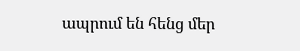ապրում են հենց մեր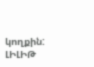կողքին:
ԼԻԼԻԹ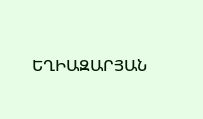ԵՂԻԱԶԱՐՅԱՆ